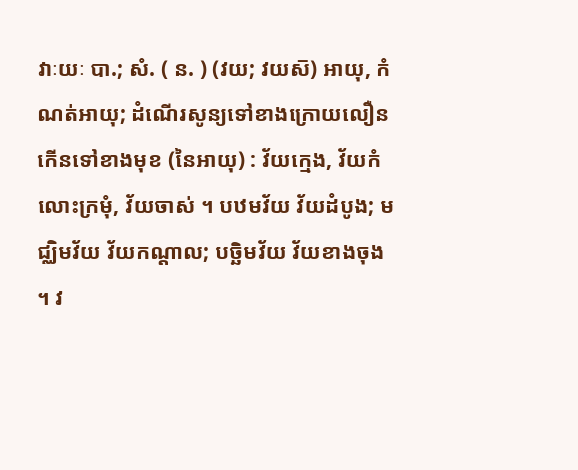វាៈយៈ បា.; សំ. ( ន. ) (វយ; វយស៑) អាយុ, កំណត់អាយុ; ដំណើរសូន្យទៅខាងក្រោយលឿនកើនទៅខាងមុខ (នៃអាយុ) : វ័យក្មេង, វ័យកំលោះក្រមុំ, វ័យចាស់ ។ បឋមវ័យ វ័យដំបូង; មជ្ឈិមវ័យ វ័យកណ្ដាល; បច្ឆិមវ័យ វ័យខាងចុង ។ វ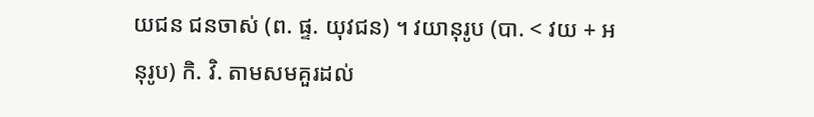យជន ជនចាស់ (ព. ផ្ទ. យុវជន) ។ វយានុរូប (បា. < វយ + អនុរូប) កិ. វិ. តាមសមគួរដល់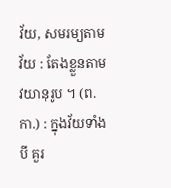វ័យ, សមរម្យតាមវ័យ : តែងខ្លួនតាមវយានុរូប ។ (ព. កា.) : ក្នុងវ័យទាំងបី គួរ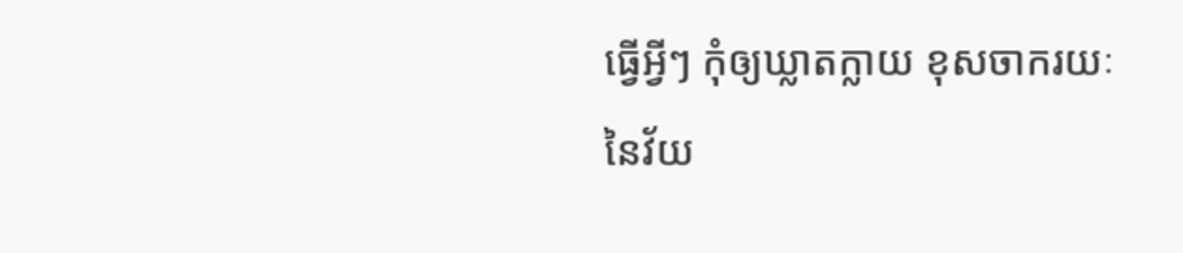ធ្វើអ្វីៗ កុំឲ្យឃ្លាតក្លាយ ខុសចាករយៈ នៃវ័យ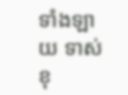ទាំងឡាយ ទាស់ខុ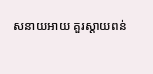សនាយអាយ គួរស្តាយពន់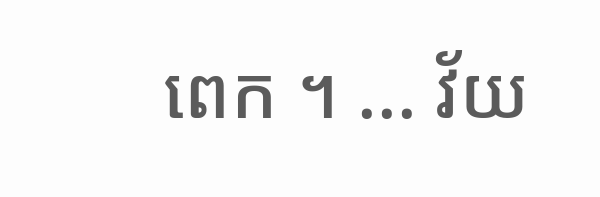ពេក ។ ... វ័យ